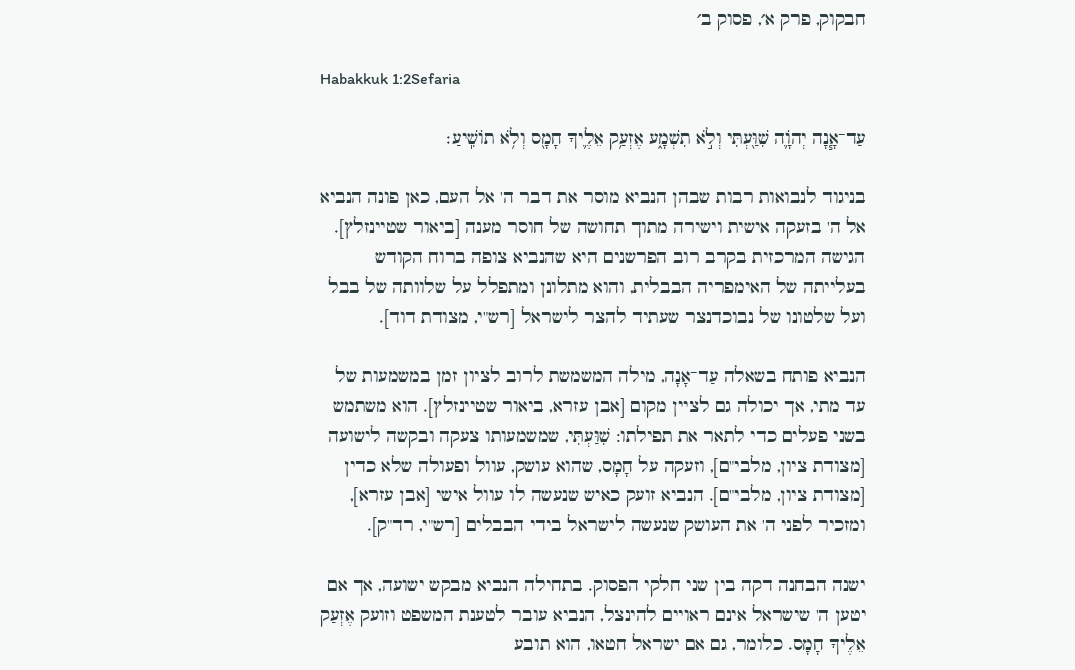חבקוק, פרק א׳, פסוק ב׳

Habakkuk 1:2Sefaria

עַד־אָ֧נָה יְהֹוָ֛ה שִׁוַּ֖עְתִּי וְלֹ֣א תִשְׁמָ֑ע אֶזְעַ֥ק אֵלֶ֛יךָ חָמָ֖ס וְלֹ֥א תוֹשִֽׁיעַ׃

בניגוד לנבואות רבות שבהן הנביא מוסר את דבר ה' אל העם, כאן פונה הנביא אל ה' בזעקה אישית וישירה מתוך תחושה של חוסר מענה [ביאור שטיינזלץ]. הגישה המרכזית בקרב רוב הפרשנים היא שהנביא צופה ברוח הקודש בעלייתה של האימפריה הבבלית, והוא מתלונן ומתפלל על שלוותה של בבל ועל שלטונו של נבוכדנצר שעתיד להצר לישראל [רש"י, מצודת דוד].

הנביא פותח בשאלה עַד־אָנָה, מילה המשמשת לרוב לציון זמן במשמעות של עד מתי, אך יכולה גם לציין מקום [אבן עזרא, ביאור שטיינזלץ]. הוא משתמש בשני פעלים כדי לתאר את תפילתו: שִׁוַּעְתִּי, שמשמעותו צעקה ובקשה לישועה [מצודת ציון, מלבי"ם], וזעקה על חָמָס, שהוא עושק, עוול ופעולה שלא כדין [מצודת ציון, מלבי"ם]. הנביא זועק כאיש שנעשה לו עוול אישי [אבן עזרא], ומזכיר לפני ה' את העושק שנעשה לישראל בידי הבבלים [רש"י, רד"ק].

ישנה הבחנה דקה בין שני חלקי הפסוק. בתחילה הנביא מבקש ישועה, אך אם יטען ה' שישראל אינם ראויים להינצל, הנביא עובר לטענת המשפט וזועק אֶזְעַק אֵלֶיךָ חָמָס. כלומר, גם אם ישראל חטאו, הוא תובע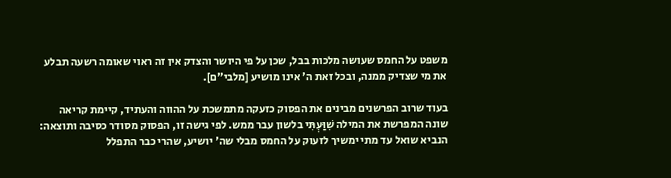משפט על החמס שעושה מלכות בבל, שכן על פי היושר והצדק אין זה ראוי שאומה רשעה תבלע את מי שצדיק ממנה, ובכל זאת ה' אינו מושיע [מלבי"ם].

בעוד שרוב הפרשנים מבינים את הפסוק כזעקה מתמשכת על ההווה והעתיד, קיימת קריאה שונה המפרשת את המילה שִׁוַּעְתִּי בלשון עבר ממש. לפי גישה זו, הפסוק מסודר כסיבה ותוצאה: הנביא שואל עד מתי ימשיך לזעוק על החמס מבלי שה' יושיע, שהרי כבר התפלל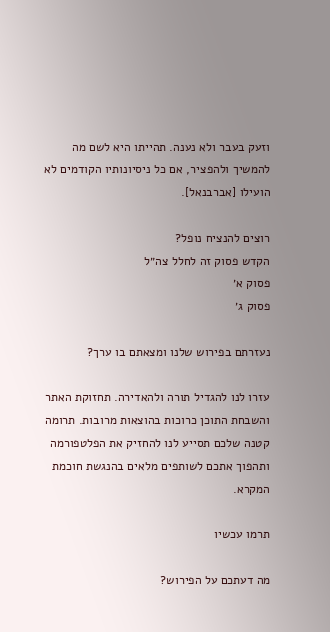וזעק בעבר ולא נענה. תהייתו היא לשם מה להמשיך ולהפציר, אם כל ניסיונותיו הקודמים לא הועילו [אברבנאל].

רוצים להנציח נופל?
הקדש פסוק זה לחלל צה״ל
פסוק א׳
פסוק ג׳

נעזרתם בפירוש שלנו ומצאתם בו ערך?

עזרו לנו להגדיל תורה ולהאדירה. תחזוקת האתר והשבחת התוכן כרוכות בהוצאות מרובות. תרומה קטנה שלכם תסייע לנו להחזיק את הפלטפורמה ותהפוך אתכם לשותפים מלאים בהנגשת חוכמת המקרא.

תרמו עכשיו

מה דעתכם על הפירוש?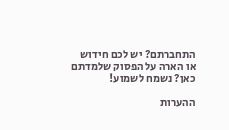התחברתם? יש לכם חידוש או הארה על הפסוק שלמדתם כאן? נשמח לשמוע!

ההערות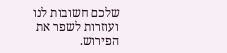שלכם חשובות לנו ועוזרות לשפר את הפירוש.